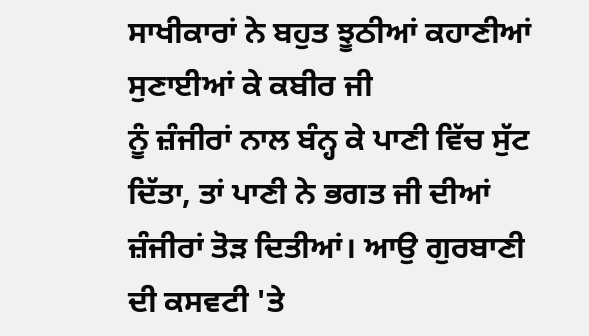ਸਾਖੀਕਾਰਾਂ ਨੇ ਬਹੁਤ ਝੂਠੀਆਂ ਕਹਾਣੀਆਂ ਸੁਣਾਈਆਂ ਕੇ ਕਬੀਰ ਜੀ
ਨੂੰ ਜ਼ੰਜੀਰਾਂ ਨਾਲ ਬੰਨ੍ਹ ਕੇ ਪਾਣੀ ਵਿੱਚ ਸੁੱਟ ਦਿੱਤਾ, ਤਾਂ ਪਾਣੀ ਨੇ ਭਗਤ ਜੀ ਦੀਆਂ
ਜ਼ੰਜੀਰਾਂ ਤੋੜ ਦਿਤੀਆਂ। ਆਉ ਗੁਰਬਾਣੀ ਦੀ ਕਸਵਟੀ 'ਤੇ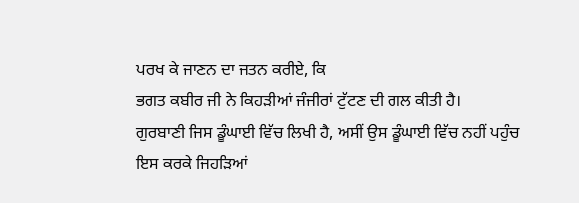ਪਰਖ ਕੇ ਜਾਣਨ ਦਾ ਜਤਨ ਕਰੀਏ, ਕਿ
ਭਗਤ ਕਬੀਰ ਜੀ ਨੇ ਕਿਹੜੀਆਂ ਜੰਜੀਰਾਂ ਟੁੱਟਣ ਦੀ ਗਲ ਕੀਤੀ ਹੈ।
ਗੁਰਬਾਣੀ ਜਿਸ ਡੂੰਘਾਈ ਵਿੱਚ ਲਿਖੀ ਹੈ, ਅਸੀਂ ਉਸ ਡੂੰਘਾਈ ਵਿੱਚ ਨਹੀਂ ਪਹੁੰਚ
ਇਸ ਕਰਕੇ ਜਿਹੜਿਆਂ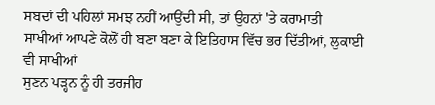ਸਬਦਾਂ ਦੀ ਪਹਿਲਾਂ ਸਮਝ ਨਹੀਂ ਆਉਂਦੀ ਸੀ, ਤਾਂ ਉਹਨਾਂ 'ਤੇ ਕਰਾਮਾਤੀ
ਸਾਖੀਆਂ ਆਪਣੇ ਕੋਲੋਂ ਹੀ ਬਣਾ ਬਣਾ ਕੇ ਇਤਿਹਾਸ ਵਿੱਚ ਭਰ ਦਿੱਤੀਆਂ, ਲੁਕਾਈ ਵੀ ਸਾਖੀਆਂ
ਸੁਣਨ ਪੜ੍ਹਨ ਨੂੰ ਹੀ ਤਰਜੀਹ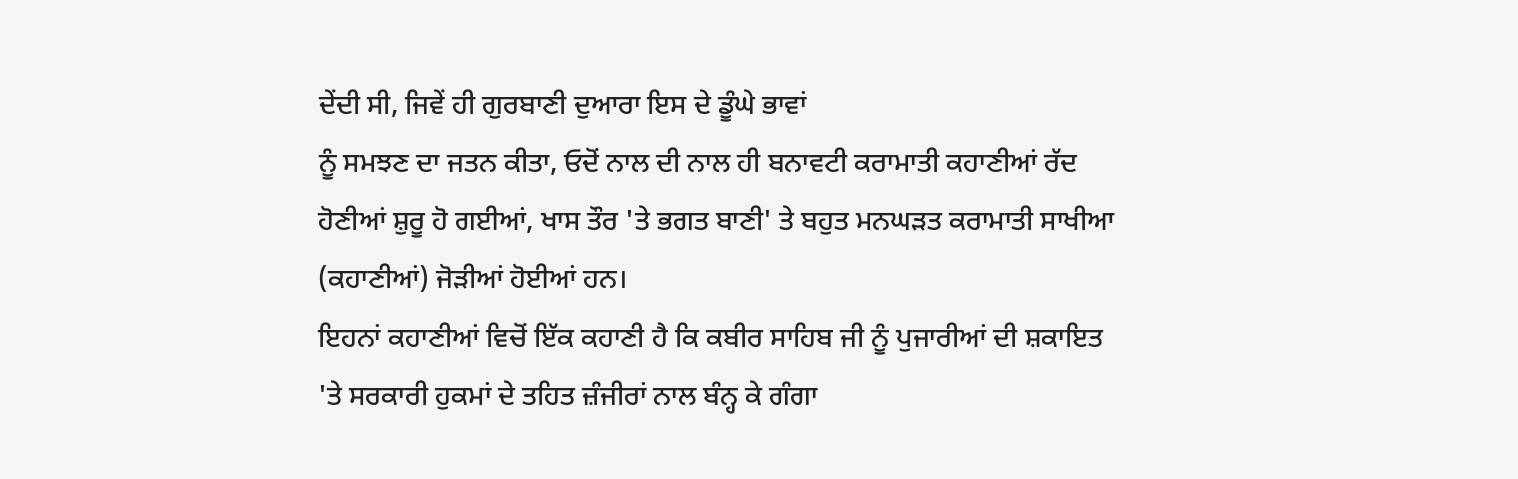ਦੇਂਦੀ ਸੀ, ਜਿਵੇਂ ਹੀ ਗੁਰਬਾਣੀ ਦੁਆਰਾ ਇਸ ਦੇ ਡੂੰਘੇ ਭਾਵਾਂ
ਨੂੰ ਸਮਝਣ ਦਾ ਜਤਨ ਕੀਤਾ, ਓਦੋਂ ਨਾਲ ਦੀ ਨਾਲ ਹੀ ਬਨਾਵਟੀ ਕਰਾਮਾਤੀ ਕਹਾਣੀਆਂ ਰੱਦ
ਹੋਣੀਆਂ ਸ਼ੁਰੂ ਹੋ ਗਈਆਂ, ਖਾਸ ਤੌਰ 'ਤੇ ਭਗਤ ਬਾਣੀ' ਤੇ ਬਹੁਤ ਮਨਘੜਤ ਕਰਾਮਾਤੀ ਸਾਖੀਆ
(ਕਹਾਣੀਆਂ) ਜੋੜੀਆਂ ਹੋਈਆਂ ਹਨ।
ਇਹਨਾਂ ਕਹਾਣੀਆਂ ਵਿਚੋਂ ਇੱਕ ਕਹਾਣੀ ਹੈ ਕਿ ਕਬੀਰ ਸਾਹਿਬ ਜੀ ਨੂੰ ਪੁਜਾਰੀਆਂ ਦੀ ਸ਼ਕਾਇਤ
'ਤੇ ਸਰਕਾਰੀ ਹੁਕਮਾਂ ਦੇ ਤਹਿਤ ਜ਼ੰਜੀਰਾਂ ਨਾਲ ਬੰਨ੍ਹ ਕੇ ਗੰਗਾ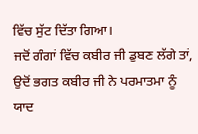ਵਿੱਚ ਸੁੱਟ ਦਿੱਤਾ ਗਿਆ।
ਜਦੋਂ ਗੰਗਾਂ ਵਿੱਚ ਕਬੀਰ ਜੀ ਡੁਬਣ ਲੱਗੇ ਤਾਂ, ਉਦੋਂ ਭਗਤ ਕਬੀਰ ਜੀ ਨੇ ਪਰਮਾਤਮਾ ਨੂੰ
ਯਾਦ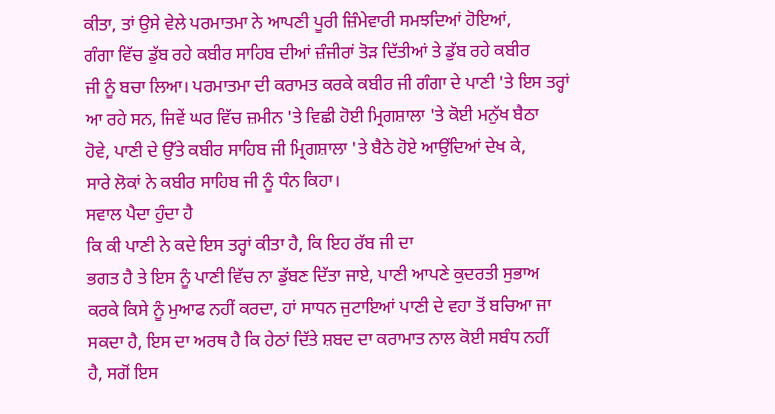ਕੀਤਾ, ਤਾਂ ਉਸੇ ਵੇਲੇ ਪਰਮਾਤਮਾ ਨੇ ਆਪਣੀ ਪੂਰੀ ਜ਼ਿੰਮੇਵਾਰੀ ਸਮਝਦਿਆਂ ਹੋਇਆਂ,
ਗੰਗਾ ਵਿੱਚ ਡੁੱਬ ਰਹੇ ਕਬੀਰ ਸਾਹਿਬ ਦੀਆਂ ਜ਼ੰਜੀਰਾਂ ਤੋੜ ਦਿੱਤੀਆਂ ਤੇ ਡੁੱਬ ਰਹੇ ਕਬੀਰ
ਜੀ ਨੂੰ ਬਚਾ ਲਿਆ। ਪਰਮਾਤਮਾ ਦੀ ਕਰਾਮਤ ਕਰਕੇ ਕਬੀਰ ਜੀ ਗੰਗਾ ਦੇ ਪਾਣੀ 'ਤੇ ਇਸ ਤਰ੍ਹਾਂ
ਆ ਰਹੇ ਸਨ, ਜਿਵੇਂ ਘਰ ਵਿੱਚ ਜ਼ਮੀਨ 'ਤੇ ਵਿਛੀ ਹੋਈ ਮ੍ਰਿਗਸ਼ਾਲਾ 'ਤੇ ਕੋਈ ਮਨੁੱਖ ਬੈਠਾ
ਹੋਵੇ, ਪਾਣੀ ਦੇ ਉੱਤੇ ਕਬੀਰ ਸਾਹਿਬ ਜੀ ਮ੍ਰਿਗਸ਼ਾਲਾ 'ਤੇ ਬੈਠੇ ਹੋਏ ਆਉਂਦਿਆਂ ਦੇਖ ਕੇ,
ਸਾਰੇ ਲੋਕਾਂ ਨੇ ਕਬੀਰ ਸਾਹਿਬ ਜੀ ਨੂੰ ਧੰਨ ਕਿਹਾ।
ਸਵਾਲ ਪੈਦਾ ਹੁੰਦਾ ਹੈ
ਕਿ ਕੀ ਪਾਣੀ ਨੇ ਕਦੇ ਇਸ ਤਰ੍ਹਾਂ ਕੀਤਾ ਹੈ, ਕਿ ਇਹ ਰੱਬ ਜੀ ਦਾ
ਭਗਤ ਹੈ ਤੇ ਇਸ ਨੂੰ ਪਾਣੀ ਵਿੱਚ ਨਾ ਡੁੱਬਣ ਦਿੱਤਾ ਜਾਏ, ਪਾਣੀ ਆਪਣੇ ਕੁਦਰਤੀ ਸੁਭਾਅ
ਕਰਕੇ ਕਿਸੇ ਨੂੰ ਮੁਆਫ ਨਹੀਂ ਕਰਦਾ, ਹਾਂ ਸਾਧਨ ਜੁਟਾਇਆਂ ਪਾਣੀ ਦੇ ਵਹਾ ਤੋਂ ਬਚਿਆ ਜਾ
ਸਕਦਾ ਹੈ, ਇਸ ਦਾ ਅਰਥ ਹੈ ਕਿ ਹੇਠਾਂ ਦਿੱਤੇ ਸ਼ਬਦ ਦਾ ਕਰਾਮਾਤ ਨਾਲ ਕੋਈ ਸਬੰਧ ਨਹੀਂ
ਹੈ, ਸਗੋਂ ਇਸ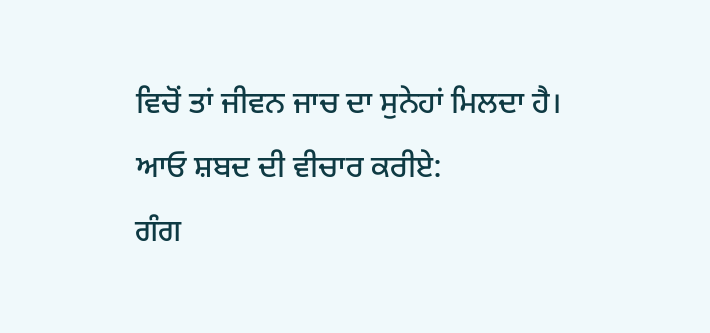ਵਿਚੋਂ ਤਾਂ ਜੀਵਨ ਜਾਚ ਦਾ ਸੁਨੇਹਾਂ ਮਿਲਦਾ ਹੈ।
ਆਓ ਸ਼ਬਦ ਦੀ ਵੀਚਾਰ ਕਰੀਏ:
ਗੰਗ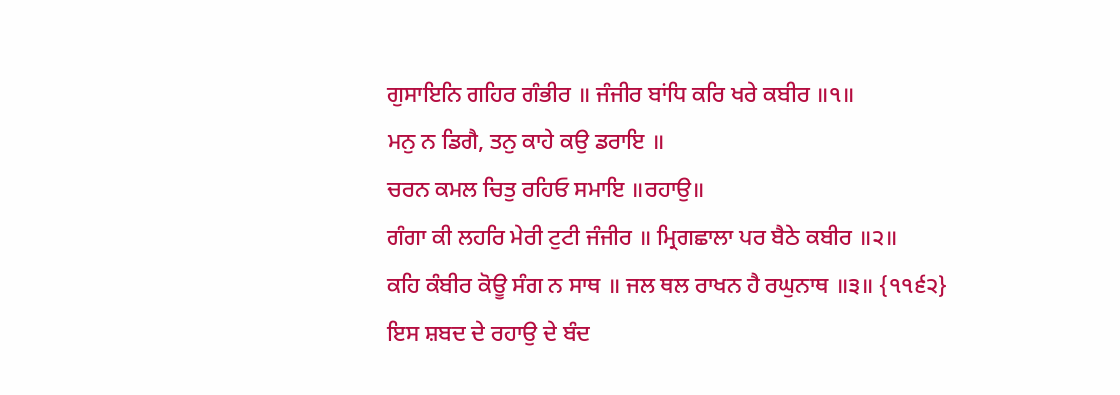ਗੁਸਾਇਨਿ ਗਹਿਰ ਗੰਭੀਰ ॥ ਜੰਜੀਰ ਬਾਂਧਿ ਕਰਿ ਖਰੇ ਕਬੀਰ ॥੧॥
ਮਨੁ ਨ ਡਿਗੈ, ਤਨੁ ਕਾਹੇ ਕਉ ਡਰਾਇ ॥
ਚਰਨ ਕਮਲ ਚਿਤੁ ਰਹਿਓ ਸਮਾਇ ॥ਰਹਾਉ॥
ਗੰਗਾ ਕੀ ਲਹਰਿ ਮੇਰੀ ਟੁਟੀ ਜੰਜੀਰ ॥ ਮ੍ਰਿਗਛਾਲਾ ਪਰ ਬੈਠੇ ਕਬੀਰ ॥੨॥
ਕਹਿ ਕੰਬੀਰ ਕੋਊ ਸੰਗ ਨ ਸਾਥ ॥ ਜਲ ਥਲ ਰਾਖਨ ਹੈ ਰਘੁਨਾਥ ॥੩॥ {੧੧੬੨}
ਇਸ ਸ਼ਬਦ ਦੇ ਰਹਾਉ ਦੇ ਬੰਦ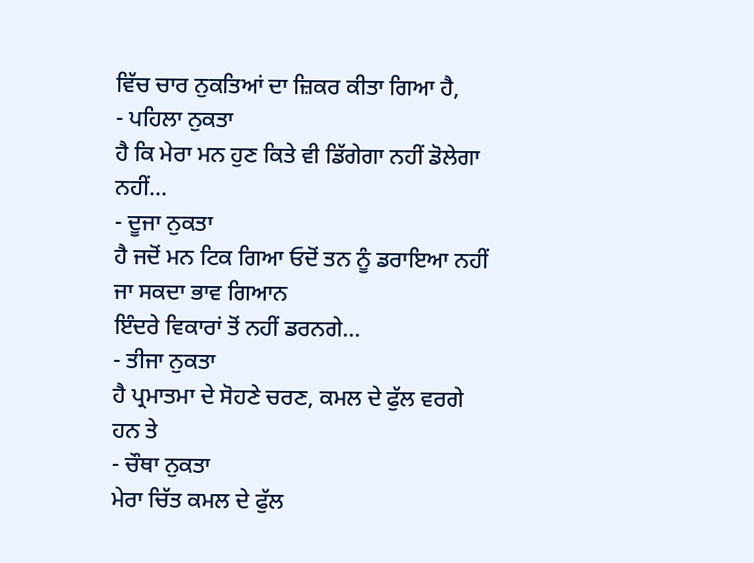ਵਿੱਚ ਚਾਰ ਨੁਕਤਿਆਂ ਦਾ ਜ਼ਿਕਰ ਕੀਤਾ ਗਿਆ ਹੈ,
- ਪਹਿਲਾ ਨੁਕਤਾ
ਹੈ ਕਿ ਮੇਰਾ ਮਨ ਹੁਣ ਕਿਤੇ ਵੀ ਡਿੱਗੇਗਾ ਨਹੀਂ ਡੋਲੇਗਾ ਨਹੀਂ...
- ਦੂਜਾ ਨੁਕਤਾ
ਹੈ ਜਦੋਂ ਮਨ ਟਿਕ ਗਿਆ ਓਦੋਂ ਤਨ ਨੂੰ ਡਰਾਇਆ ਨਹੀਂ ਜਾ ਸਕਦਾ ਭਾਵ ਗਿਆਨ
ਇੰਦਰੇ ਵਿਕਾਰਾਂ ਤੋਂ ਨਹੀਂ ਡਰਨਗੇ...
- ਤੀਜਾ ਨੁਕਤਾ
ਹੈ ਪ੍ਰਮਾਤਮਾ ਦੇ ਸੋਹਣੇ ਚਰਣ, ਕਮਲ ਦੇ ਫੁੱਲ ਵਰਗੇ ਹਨ ਤੇ
- ਚੌਥਾ ਨੁਕਤਾ
ਮੇਰਾ ਚਿੱਤ ਕਮਲ ਦੇ ਫੁੱਲ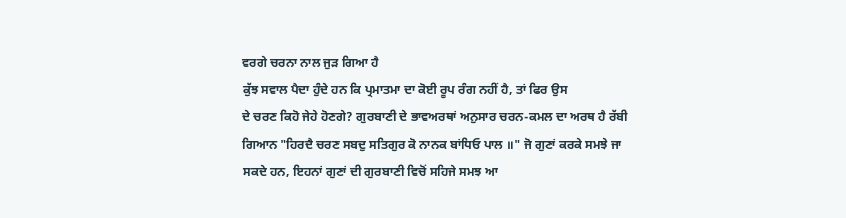ਵਰਗੇ ਚਰਨਾ ਨਾਲ ਜੁੜ ਗਿਆ ਹੈ
ਕੁੱਝ ਸਵਾਲ ਪੈਦਾ ਹੁੰਦੇ ਹਨ ਕਿ ਪ੍ਰਮਾਤਮਾ ਦਾ ਕੋਈ ਰੂਪ ਰੰਗ ਨਹੀਂ ਹੈ, ਤਾਂ ਫਿਰ ਉਸ
ਦੇ ਚਰਣ ਕਿਹੋ ਜੇਹੇ ਹੋਣਗੇ? ਗੁਰਬਾਣੀ ਦੇ ਭਾਵਅਰਥਾਂ ਅਨੁਸਾਰ ਚਰਨ-ਕਮਲ ਦਾ ਅਰਥ ਹੈ ਰੱਬੀ
ਗਿਆਨ "ਹਿਰਦੈ ਚਰਣ ਸਬਦੁ ਸਤਿਗੁਰ ਕੋ ਨਾਨਕ ਬਾਂਧਿਓ ਪਾਲ ॥" ਜੋ ਗੁਣਾਂ ਕਰਕੇ ਸਮਝੇ ਜਾ
ਸਕਦੇ ਹਨ, ਇਹਨਾਂ ਗੁਣਾਂ ਦੀ ਗੁਰਬਾਣੀ ਵਿਚੋਂ ਸਹਿਜੇ ਸਮਝ ਆ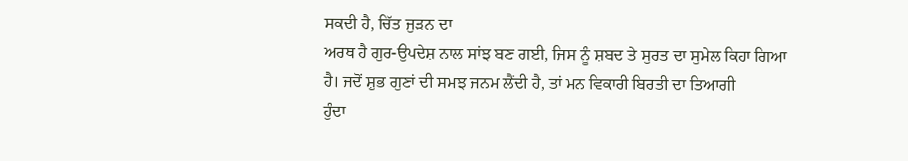ਸਕਦੀ ਹੈ, ਚਿੱਤ ਜੁੜਨ ਦਾ
ਅਰਥ ਹੈ ਗੁਰ-ਉਪਦੇਸ਼ ਨਾਲ ਸਾਂਝ ਬਣ ਗਈ, ਜਿਸ ਨੂੰ ਸ਼ਬਦ ਤੇ ਸੁਰਤ ਦਾ ਸੁਮੇਲ ਕਿਹਾ ਗਿਆ
ਹੈ। ਜਦੋਂ ਸ਼ੁਭ ਗੁਣਾਂ ਦੀ ਸਮਝ ਜਨਮ ਲੈਂਦੀ ਹੈ, ਤਾਂ ਮਨ ਵਿਕਾਰੀ ਬਿਰਤੀ ਦਾ ਤਿਆਗੀ
ਹੁੰਦਾ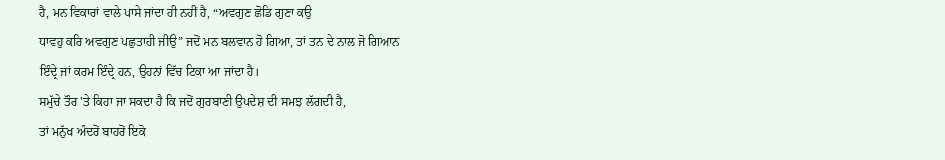ਹੈ, ਮਨ ਵਿਕਾਰਾਂ ਵਾਲੇ ਪਾਸੇ ਜਾਂਦਾ ਹੀ ਨਹੀਂ ਹੈ, “ਅਵਗੁਣ ਛੋਡਿ ਗੁਣਾ ਕਉ
ਧਾਵਹੁ ਕਰਿ ਅਵਗੁਣ ਪਛੁਤਾਹੀ ਜੀਉ” ਜਦੋਂ ਮਨ ਬਲਵਾਨ ਹੋ ਗਿਆ, ਤਾਂ ਤਨ ਦੇ ਨਾਲ ਜੋ ਗਿਆਨ
ਇੰਦ੍ਰੇ ਜਾਂ ਕਰਮ ਇੰਦ੍ਰੇ ਹਨ, ਉਹਨਾਂ ਵਿੱਚ ਟਿਕਾ ਆ ਜਾਂਦਾ ਹੈ।
ਸਮੁੱਚੇ ਤੌਰ 'ਤੇ ਕਿਹਾ ਜਾ ਸਕਦਾ ਹੈ ਕਿ ਜਦੋਂ ਗੁਰਬਾਣੀ ਉਪਦੇਸ਼ ਦੀ ਸਮਝ ਲੱਗਦੀ ਹੈ,
ਤਾਂ ਮਨੁੱਖ ਅੰਦਰੋਂ ਬਾਹਰੋਂ ਇਕੋ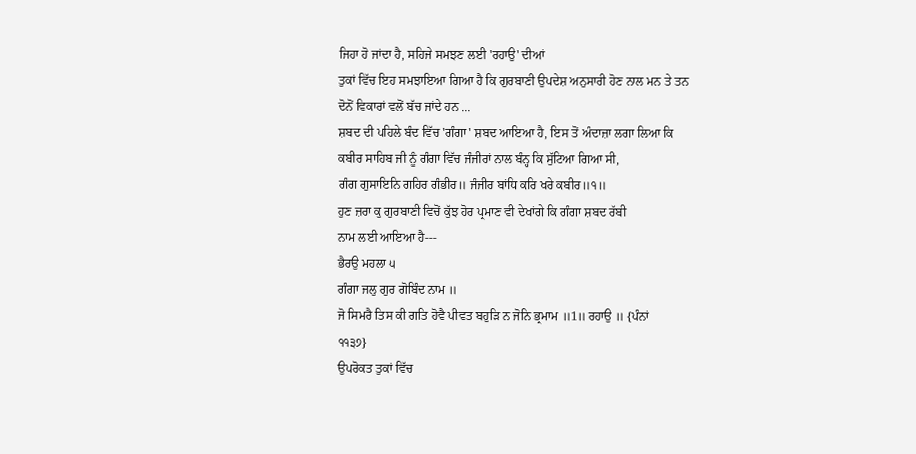ਜਿਹਾ ਹੋ ਜਾਂਦਾ ਹੈ, ਸਹਿਜੇ ਸਮਝਣ ਲਈ 'ਰਹਾਉ' ਦੀਆਂ
ਤੁਕਾਂ ਵਿੱਚ ਇਹ ਸਮਝਾਇਆ ਗਿਆ ਹੈ ਕਿ ਗੁਰਬਾਣੀ ਉਪਦੇਸ਼ ਅਨੁਸਾਰੀ ਹੋਣ ਨਾਲ ਮਨ ਤੇ ਤਨ
ਦੋਨੋਂ ਵਿਕਾਰਾਂ ਵਲੋਂ ਬੱਚ ਜਾਂਦੇ ਹਨ ...
ਸ਼ਬਦ ਦੀ ਪਹਿਲੇ ਬੰਦ ਵਿੱਚ 'ਗੰਗਾ' ਸ਼ਬਦ ਆਇਆ ਹੈ, ਇਸ ਤੋਂ ਅੰਦਾਜ਼ਾ ਲਗਾ ਲਿਆ ਕਿ
ਕਬੀਰ ਸਾਹਿਬ ਜੀ ਨੂੰ ਗੰਗਾ ਵਿੱਚ ਜੰਜੀਰਾਂ ਨਾਲ ਬੰਨ੍ਹ ਕਿ ਸੁੱਟਿਆ ਗਿਆ ਸੀ,
ਗੰਗ ਗੁਸਾਇਨਿ ਗਹਿਰ ਗੰਭੀਰ॥ ਜੰਜੀਰ ਬਾਂਧਿ ਕਰਿ ਖਰੇ ਕਬੀਰ॥੧॥
ਹੁਣ ਜ਼ਰਾ ਕੁ ਗੁਰਬਾਣੀ ਵਿਚੋਂ ਕੁੱਝ ਹੋਰ ਪ੍ਰਮਾਣ ਵੀ ਦੇਖਾਂਗੇ ਕਿ ਗੰਗਾ ਸ਼ਬਦ ਰੱਬੀ
ਨਾਮ ਲਈ ਆਇਆ ਹੈ---
ਭੈਰਉ ਮਹਲਾ ੫
ਗੰਗਾ ਜਲੁ ਗੁਰ ਗੋਬਿੰਦ ਨਾਮ ॥
ਜੋ ਸਿਮਰੈ ਤਿਸ ਕੀ ਗਤਿ ਹੋਵੈ ਪੀਵਤ ਬਹੁੜਿ ਨ ਜੋਨਿ ਭ੍ਰਮਾਮ ॥1॥ ਰਹਾਉ ॥ {ਪੰਨਾਂ
੧੧੩੭}
ਉਪਰੋਕਤ ਤੁਕਾਂ ਵਿੱਚ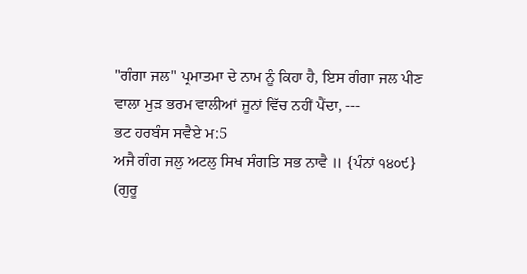"ਗੰਗਾ ਜਲ" ਪ੍ਰਮਾਤਮਾ ਦੇ ਨਾਮ ਨੂੰ ਕਿਹਾ ਹੈ, ਇਸ ਗੰਗਾ ਜਲ ਪੀਣ
ਵਾਲਾ ਮੁੜ ਭਰਮ ਵਾਲੀਆਂ ਜੂਨਾਂ ਵਿੱਚ ਨਹੀਂ ਪੈਂਦਾ, ---
ਭਟ ਹਰਬੰਸ ਸਵੈਏ ਮ:5
ਅਜੈ ਗੰਗ ਜਲੁ ਅਟਲੁ ਸਿਖ ਸੰਗਤਿ ਸਭ ਨਾਵੈ ॥ {ਪੰਨਾਂ ੧੪੦੯}
(ਗੁਰੂ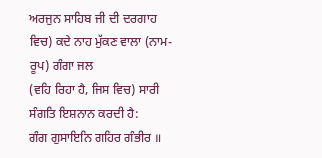ਅਰਜੁਨ ਸਾਹਿਬ ਜੀ ਦੀ ਦਰਗਾਹ ਵਿਚ) ਕਦੇ ਨਾਹ ਮੁੱਕਣ ਵਾਲਾ (ਨਾਮ-ਰੂਪ) ਗੰਗਾ ਜਲ
(ਵਹਿ ਰਿਹਾ ਹੈ, ਜਿਸ ਵਿਚ) ਸਾਰੀ ਸੰਗਤਿ ਇਸ਼ਨਾਨ ਕਰਦੀ ਹੈ:
ਗੰਗ ਗੁਸਾਇਨਿ ਗਹਿਰ ਗੰਭੀਰ ॥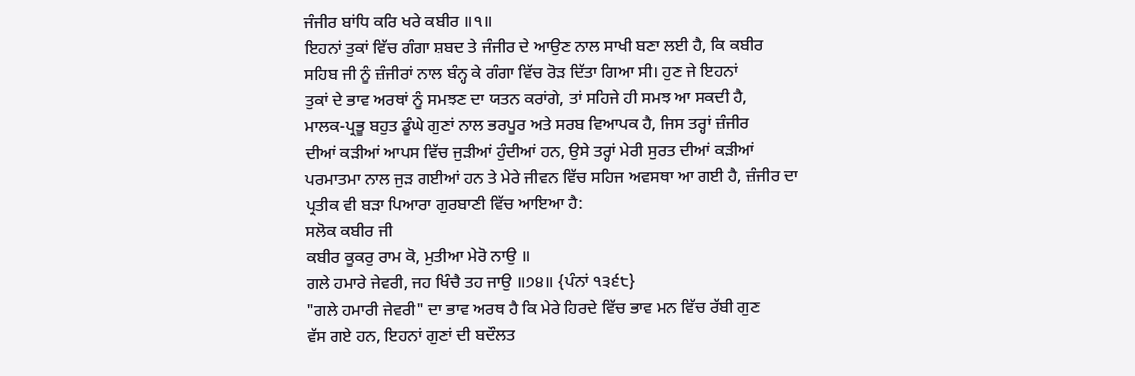ਜੰਜੀਰ ਬਾਂਧਿ ਕਰਿ ਖਰੇ ਕਬੀਰ ॥੧॥
ਇਹਨਾਂ ਤੁਕਾਂ ਵਿੱਚ ਗੰਗਾ ਸ਼ਬਦ ਤੇ ਜੰਜੀਰ ਦੇ ਆਉਣ ਨਾਲ ਸਾਖੀ ਬਣਾ ਲਈ ਹੈ, ਕਿ ਕਬੀਰ
ਸਹਿਬ ਜੀ ਨੂੰ ਜ਼ੰਜੀਰਾਂ ਨਾਲ ਬੰਨ੍ਹ ਕੇ ਗੰਗਾ ਵਿੱਚ ਰੋੜ ਦਿੱਤਾ ਗਿਆ ਸੀ। ਹੁਣ ਜੇ ਇਹਨਾਂ
ਤੁਕਾਂ ਦੇ ਭਾਵ ਅਰਥਾਂ ਨੂੰ ਸਮਝਣ ਦਾ ਯਤਨ ਕਰਾਂਗੇ, ਤਾਂ ਸਹਿਜੇ ਹੀ ਸਮਝ ਆ ਸਕਦੀ ਹੈ,
ਮਾਲਕ-ਪ੍ਰਭੂ ਬਹੁਤ ਡੂੰਘੇ ਗੁਣਾਂ ਨਾਲ ਭਰਪੂਰ ਅਤੇ ਸਰਬ ਵਿਆਪਕ ਹੈ, ਜਿਸ ਤਰ੍ਹਾਂ ਜ਼ੰਜੀਰ
ਦੀਆਂ ਕੜੀਆਂ ਆਪਸ ਵਿੱਚ ਜੁੜੀਆਂ ਹੁੰਦੀਆਂ ਹਨ, ਉਸੇ ਤਰ੍ਹਾਂ ਮੇਰੀ ਸੁਰਤ ਦੀਆਂ ਕੜੀਆਂ
ਪਰਮਾਤਮਾ ਨਾਲ ਜੁੜ ਗਈਆਂ ਹਨ ਤੇ ਮੇਰੇ ਜੀਵਨ ਵਿੱਚ ਸਹਿਜ ਅਵਸਥਾ ਆ ਗਈ ਹੈ, ਜ਼ੰਜੀਰ ਦਾ
ਪ੍ਰਤੀਕ ਵੀ ਬੜਾ ਪਿਆਰਾ ਗੁਰਬਾਣੀ ਵਿੱਚ ਆਇਆ ਹੈ:
ਸਲੋਕ ਕਬੀਰ ਜੀ
ਕਬੀਰ ਕੂਕਰੁ ਰਾਮ ਕੋ, ਮੁਤੀਆ ਮੇਰੋ ਨਾਉ ॥
ਗਲੇ ਹਮਾਰੇ ਜੇਵਰੀ, ਜਹ ਖਿੰਚੈ ਤਹ ਜਾਉ ॥੭੪॥ {ਪੰਨਾਂ ੧੩੬੮}
"ਗਲੇ ਹਮਾਰੀ ਜੇਵਰੀ" ਦਾ ਭਾਵ ਅਰਥ ਹੈ ਕਿ ਮੇਰੇ ਹਿਰਦੇ ਵਿੱਚ ਭਾਵ ਮਨ ਵਿੱਚ ਰੱਬੀ ਗੁਣ
ਵੱਸ ਗਏ ਹਨ, ਇਹਨਾਂ ਗੁਣਾਂ ਦੀ ਬਦੌਲਤ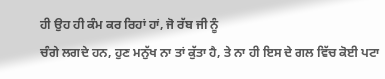ਹੀ ਉਹ ਹੀ ਕੰਮ ਕਰ ਰਿਹਾਂ ਹਾਂ, ਜੋ ਰੱਬ ਜੀ ਨੂੰ
ਚੰਗੇ ਲਗਦੇ ਹਨ, ਹੁਣ ਮਨੁੱਖ ਨਾ ਤਾਂ ਕੁੱਤਾ ਹੈ, ਤੇ ਨਾ ਹੀ ਇਸ ਦੇ ਗਲ ਵਿੱਚ ਕੋਈ ਪਟਾ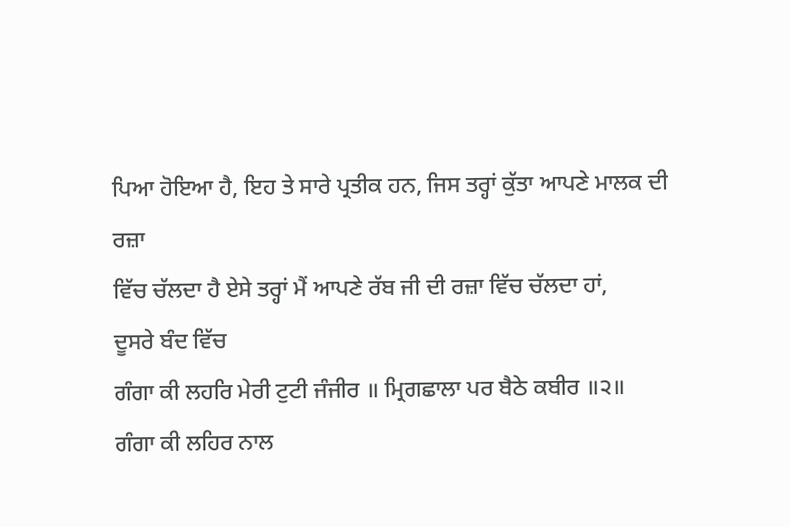ਪਿਆ ਹੋਇਆ ਹੈ, ਇਹ ਤੇ ਸਾਰੇ ਪ੍ਰਤੀਕ ਹਨ, ਜਿਸ ਤਰ੍ਹਾਂ ਕੁੱਤਾ ਆਪਣੇ ਮਾਲਕ ਦੀ ਰਜ਼ਾ
ਵਿੱਚ ਚੱਲਦਾ ਹੈ ਏਸੇ ਤਰ੍ਹਾਂ ਮੈਂ ਆਪਣੇ ਰੱਬ ਜੀ ਦੀ ਰਜ਼ਾ ਵਿੱਚ ਚੱਲਦਾ ਹਾਂ,
ਦੂਸਰੇ ਬੰਦ ਵਿੱਚ
ਗੰਗਾ ਕੀ ਲਹਰਿ ਮੇਰੀ ਟੁਟੀ ਜੰਜੀਰ ॥ ਮ੍ਰਿਗਛਾਲਾ ਪਰ ਬੈਠੇ ਕਬੀਰ ॥੨॥
ਗੰਗਾ ਕੀ ਲਹਿਰ ਨਾਲ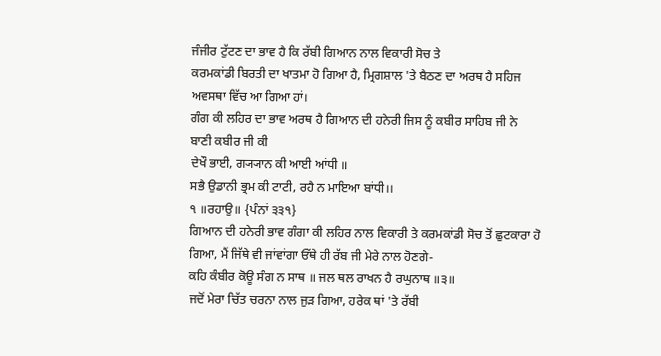ਜੰਜੀਰ ਟੁੱਟਣ ਦਾ ਭਾਵ ਹੈ ਕਿ ਰੱਬੀ ਗਿਆਨ ਨਾਲ ਵਿਕਾਰੀ ਸੋਚ ਤੇ
ਕਰਮਕਾਂਡੀ ਬਿਰਤੀ ਦਾ ਖਾਤਮਾ ਹੋ ਗਿਆ ਹੈ, ਮ੍ਰਿਗਸ਼ਾਲ 'ਤੇ ਬੈਠਣ ਦਾ ਅਰਥ ਹੈ ਸਹਿਜ
ਅਵਸਥਾ ਵਿੱਚ ਆ ਗਿਆ ਹਾਂ।
ਗੰਗ ਕੀ ਲਹਿਰ ਦਾ ਭਾਵ ਅਰਥ ਹੈ ਗਿਆਨ ਦੀ ਹਨੇਰੀ ਜਿਸ ਨੂੰ ਕਬੀਰ ਸਾਹਿਬ ਜੀ ਨੇ
ਬਾਣੀ ਕਬੀਰ ਜੀ ਕੀ
ਦੇਖੌ ਭਾਈ, ਗ੍ਯ੍ਯਾਨ ਕੀ ਆਈ ਆਂਧੀ ॥
ਸਭੈ ਉਡਾਨੀ ਭ੍ਰਮ ਕੀ ਟਾਟੀ, ਰਹੈ ਨ ਮਾਇਆ ਬਾਂਧੀ।।
੧ ॥ਰਹਾਉ॥ {ਪੰਨਾਂ ੩੩੧}
ਗਿਆਨ ਦੀ ਹਨੇਰੀ ਭਾਵ ਗੰਗਾ ਕੀ ਲਹਿਰ ਨਾਲ ਵਿਕਾਰੀ ਤੇ ਕਰਮਕਾਂਡੀ ਸੋਚ ਤੋਂ ਛੁਟਕਾਰਾ ਹੋ
ਗਿਆ, ਮੈਂ ਜਿੱਥੇ ਵੀ ਜਾਂਵਾਂਗਾ ਓੱਥੇ ਹੀ ਰੱਬ ਜੀ ਮੇਰੇ ਨਾਲ ਹੋਣਗੇ-
ਕਹਿ ਕੰਬੀਰ ਕੋਊ ਸੰਗ ਨ ਸਾਥ ॥ ਜਲ ਥਲ ਰਾਖਨ ਹੈ ਰਘੁਨਾਥ ॥੩॥
ਜਦੋਂ ਮੇਰਾ ਚਿੱਤ ਚਰਨਾ ਨਾਲ ਜੁੜ ਗਿਆ, ਹਰੇਕ ਥਾਂ 'ਤੇ ਰੱਬੀ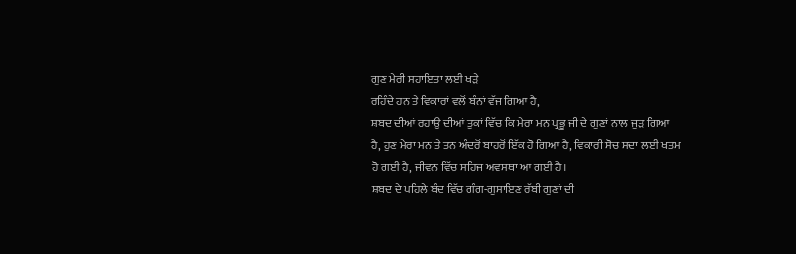ਗੁਣ ਮੇਰੀ ਸਹਾਇਤਾ ਲਈ ਖੜੇ
ਰਹਿੰਦੇ ਹਨ ਤੇ ਵਿਕਾਰਾਂ ਵਲੋਂ ਬੰਨਾਂ ਵੱਜ ਗਿਆ ਹੈ,
ਸ਼ਬਦ ਦੀਆਂ ਰਹਾਉ ਦੀਆਂ ਤੁਕਾਂ ਵਿੱਚ ਕਿ ਮੇਰਾ ਮਨ ਪ੍ਰਭੂ ਜੀ ਦੇ ਗੁਣਾਂ ਨਾਲ ਜੁੜ ਗਿਆ
ਹੈ, ਹੁਣ ਮੇਰਾ ਮਨ ਤੇ ਤਨ ਅੰਦਰੋਂ ਬਾਹਰੋਂ ਇੱਕ ਹੋ ਗਿਆ ਹੈ, ਵਿਕਾਰੀ ਸੋਚ ਸਦਾ ਲਈ ਖਤਮ
ਹੋ ਗਈ ਹੈ, ਜੀਵਨ ਵਿੱਚ ਸਹਿਜ ਅਵਸਥਾ ਆ ਗਈ ਹੈ।
ਸ਼ਬਦ ਦੇ ਪਹਿਲੇ ਬੰਦ ਵਿੱਚ ਗੰਗ-ਗੁਸਾਇਣ ਰੱਬੀ ਗੁਣਾਂ ਦੀ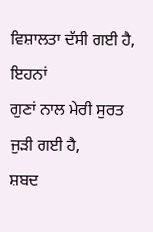ਵਿਸ਼ਾਲਤਾ ਦੱਸੀ ਗਈ ਹੈ, ਇਹਨਾਂ
ਗੁਣਾਂ ਨਾਲ ਮੇਰੀ ਸੁਰਤ ਜੁੜੀ ਗਈ ਹੈ,
ਸ਼ਬਦ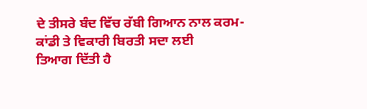ਦੇ ਤੀਸਰੇ ਬੰਦ ਵਿੱਚ ਰੱਬੀ ਗਿਆਨ ਨਾਲ ਕਰਮ-ਕਾਂਡੀ ਤੇ ਵਿਕਾਰੀ ਬਿਰਤੀ ਸਦਾ ਲਈ
ਤਿਆਗ ਦਿੱਤੀ ਹੈ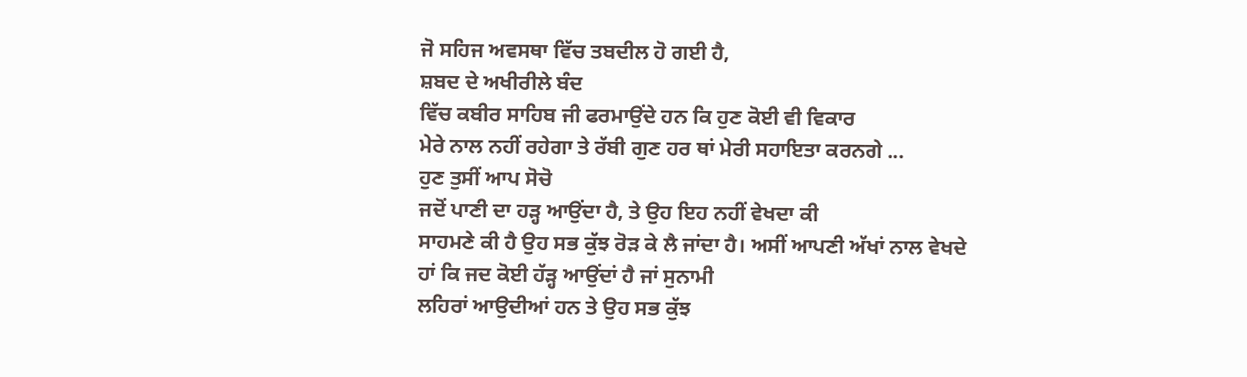ਜੋ ਸਹਿਜ ਅਵਸਥਾ ਵਿੱਚ ਤਬਦੀਲ ਹੋ ਗਈ ਹੈ,
ਸ਼ਬਦ ਦੇ ਅਖੀਰੀਲੇ ਬੰਦ
ਵਿੱਚ ਕਬੀਰ ਸਾਹਿਬ ਜੀ ਫਰਮਾਉਂਦੇ ਹਨ ਕਿ ਹੁਣ ਕੋਈ ਵੀ ਵਿਕਾਰ
ਮੇਰੇ ਨਾਲ ਨਹੀਂ ਰਹੇਗਾ ਤੇ ਰੱਬੀ ਗੁਣ ਹਰ ਥਾਂ ਮੇਰੀ ਸਹਾਇਤਾ ਕਰਨਗੇ ...
ਹੁਣ ਤੁਸੀਂ ਆਪ ਸੋਚੋ
ਜਦੋਂ ਪਾਣੀ ਦਾ ਹੜ੍ਹ ਆਉਂਦਾ ਹੈ, ਤੇ ਉਹ ਇਹ ਨਹੀਂ ਵੇਖਦਾ ਕੀ
ਸਾਹਮਣੇ ਕੀ ਹੈ ਉਹ ਸਭ ਕੁੱਝ ਰੋੜ ਕੇ ਲੈ ਜਾਂਦਾ ਹੈ। ਅਸੀਂ ਆਪਣੀ ਅੱਖਾਂ ਨਾਲ ਵੇਖਦੇ
ਹਾਂ ਕਿ ਜਦ ਕੋਈ ਹੱੜ੍ਹ ਆਉਂਦਾਂ ਹੈ ਜਾਂ ਸੁਨਾਮੀ
ਲਹਿਰਾਂ ਆਉਦੀਆਂ ਹਨ ਤੇ ਉਹ ਸਭ ਕੁੱਝ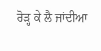ਰੋੜ੍ਹ ਕੇ ਲੈ ਜਾਂਦੀਆ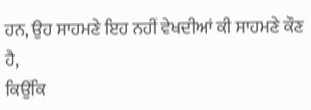ਹਨ, ਉਹ ਸਾਹਮਣੇ ਇਹ ਨਹੀਂ ਵੇਖਦੀਆਂ ਕੀ ਸਾਹਮਣੇ ਕੌਣ ਹੈ,
ਕਿਉਂਕਿ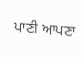ਪਾਣੀ ਆਪਣਾ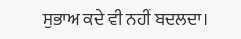ਸੁਭਾਅ ਕਦੇ ਵੀ ਨਹੀਂ ਬਦਲਦਾ।